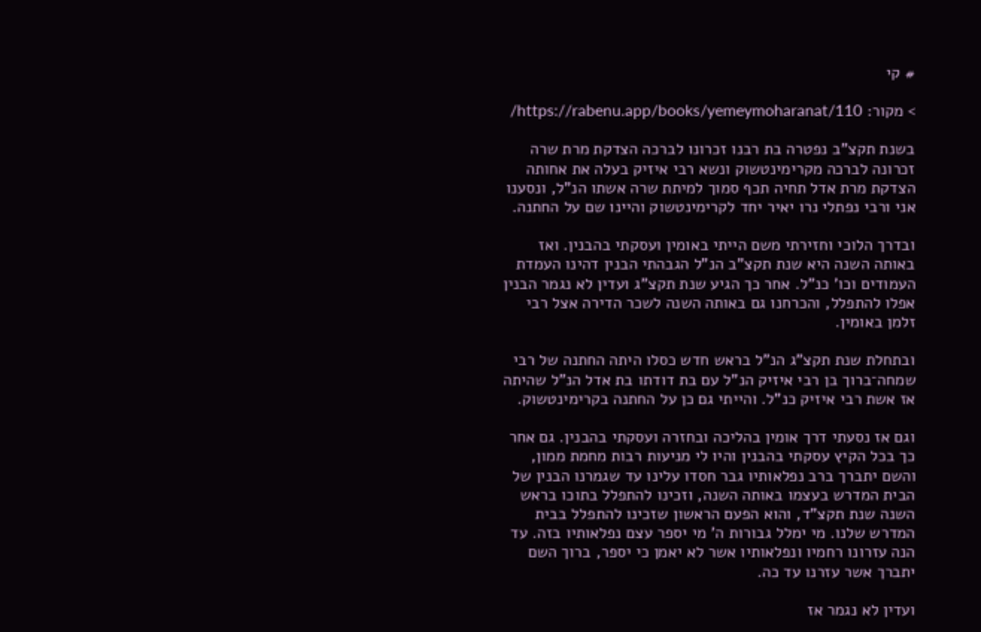# קי

> מקור: https://rabenu.app/books/yemeymoharanat/110/

בשנת תקצ"ב נפטרה בת רבנו זכרונו לברכה הצדקת מרת שרה זכרונה לברכה מקרימינטשוק ונשא רבי איזיק בעלה את אחותה הצדקת מרת אדל תחיה תכף סמוך למיתת שרה אשתו הנ"ל, ונסענו אני ורבי נפתלי נרו יאיר יחד לקרימינטשוק והיינו שם על החתנה.

ובדרך הלוכי וחזירתי משם הייתי באומין ועסקתי בהבנין. ואז באותה השנה היא שנת תקצ"ב הנ"ל הגבהתי הבנין דהינו העמדת העמודים וכו' כנ"ל. אחר כך הגיע שנת תקצ"ג ועדין לא נגמר הבנין אפלו להתפלל, והכרחנו גם באותה השנה לשכר הדירה אצל רבי זלמן באומין.

ובתחלת שנת תקצ"ג הנ"ל בראש חדש כסלו היתה החתנה של רבי שמחה־ברוך בן רבי איזיק הנ"ל עם בת דודתו בת אדל הנ"ל שהיתה אז אשת רבי איזיק כנ"ל. והייתי גם כן על החתנה בקרימינטשוק.

וגם אז נסעתי דרך אומין בהליכה ובחזרה ועסקתי בהבנין. גם אחר כך בכל הקיץ עסקתי בהבנין והיו לי מניעות רבות מחמת ממון, והשם יתברך ברב נפלאותיו גבר חסדו עלינו עד שגמרנו הבנין של הבית המדרש בעצמו באותה השנה, וזכינו להתפלל בתוכו בראש השנה שנת תקצ"ד, והוא הפעם הראשון שזכינו להתפלל בבית המדרש שלנו. מי ימלל גבורות ה' מי יספר עצם נפלאותיו בזה. עד הנה עזרונו רחמיו ונפלאותיו אשר לא יאמן כי יספר, ברוך השם יתברך אשר עזרנו עד כה.

ועדין לא נגמר אז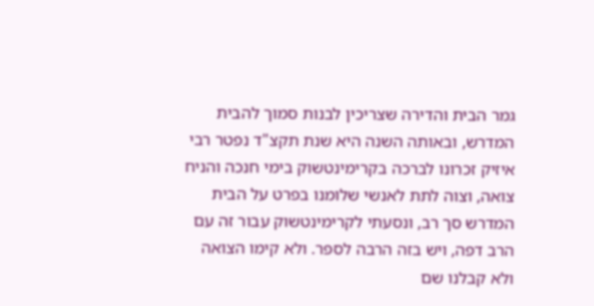גמר הבית והדירה שצריכין לבנות סמוך להבית המדרש, ובאותה השנה היא שנת תקצ"ד נפטר רבי איזיק זכרונו לברכה בקרימינטשוק בימי חנכה והניח צואה, וצוה לתת לאנשי שלומנו בפרט על הבית המדרש סך רב, ונסעתי לקרימינטשוק עבור זה עם הרב דפה, ויש בזה הרבה לספר. ולא קימו הצואה ולא קבלנו שם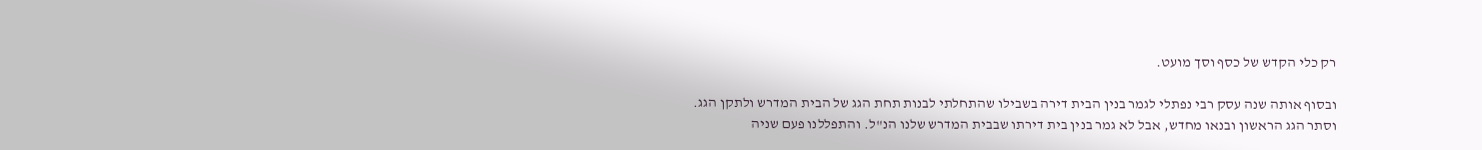רק כלי הקדש של כסף וסך מועט.

ובסוף אותה שנה עסק רבי נפתלי לגמר בנין הבית דירה בשבילו שהתחלתי לבנות תחת הגג של הבית המדרש ולתקן הגג. וסתר הגג הראשון ובנאו מחדש, אבל לא גמר בנין בית דירתו שבבית המדרש שלנו הנ"ל. והתפללנו פעם שניה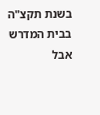בשנת תקצ"ה בבית המדרש אבל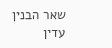שאר הבנין עדין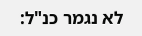לא נגמר כנ"ל: